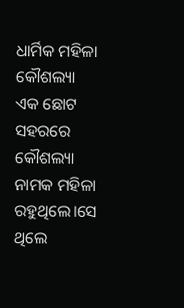ଧାର୍ମିକ ମହିଳା କୌଶଲ୍ୟା
ଏକ ଛୋଟ ସହରରେ କୌଶଲ୍ୟା ନାମକ ମହିଳା ରହୁଥିଲେ।ସେ ଥିଲେ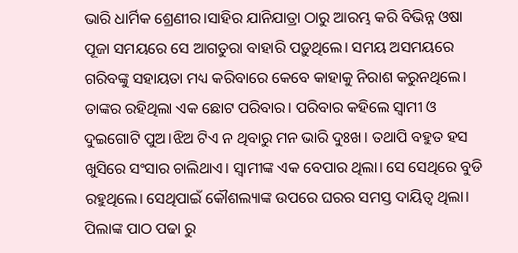ଭାରି ଧାର୍ମିକ ଶ୍ରେଣୀର।ସାହିର ଯାନିଯାତ୍ରା ଠାରୁ ଆରମ୍ଭ କରି ବିଭିନ୍ନ ଓଷା ପୂଜା ସମୟରେ ସେ ଆଗତୁରା ବାହାରି ପଡ଼ୁଥିଲେ। ସମୟ ଅସମୟରେ ଗରିବଙ୍କୁ ସହାୟତା ମଧ୍ୟ କରିବାରେ କେବେ କାହାକୁ ନିରାଶ କରୁନଥିଲେ।
ତାଙ୍କର ରହିଥିଲା ଏକ ଛୋଟ ପରିବାର। ପରିବାର କହିଲେ ସ୍ଵାମୀ ଓ ଦୁଇଗୋଟି ପୁଅ।ଝିଅ ଟିଏ ନ ଥିବାରୁ ମନ ଭାରି ଦୁଃଖ। ତଥାପି ବହୁତ ହସ ଖୁସିରେ ସଂସାର ଚାଲିଥାଏ। ସ୍ୱାମୀଙ୍କ ଏକ ବେପାର ଥିଲା। ସେ ସେଥିରେ ବୁଡି ରହୁଥିଲେ। ସେଥିପାଇଁ କୌଶଲ୍ୟାଙ୍କ ଉପରେ ଘରର ସମସ୍ତ ଦାୟିତ୍ୱ ଥିଲା।
ପିଲାଙ୍କ ପାଠ ପଢା ରୁ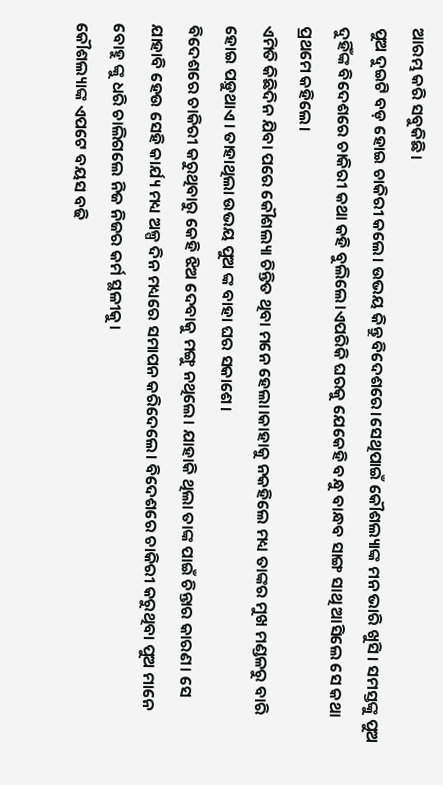ଆରମ୍ଭ କରି ସବୁକିଛି।
ପୁଅ ଦୁଇଟି ବଡ଼ ହୋଇ ଚାକିରୀ କଲେ। ଉଭୟ କିନ୍ତୁ ବିଦେଶରେ।ସେଥିପାଇଁ କୌଶଲ୍ୟାଙ୍କ ମନ ଭାରି ଖୁସି। ସମସ୍ତଙ୍କୁ ପୁଅ ଦୁହିଁଙ୍କ ବିଦେଶରେ ଚାକିରୀ କଥା କହି ବୁଲିଲେ।ଏପରିକି ଘରକୁ ଯେକେହି ବନ୍ଧୁ ବାନ୍ଧବ ସାଙ୍ଗ ସାଥି ଆସିଲେ ସେ କଥା ପ୍ରଥମେ କହିଲେ।
ଏମିତି କିଛିଦିନ ଯିବା ପରେ କୌଶଲ୍ୟା ଚିନ୍ତିତ ଥିବା ମନେ ହେଲା।କାହାକୁ ନକହିଲେ ମଧ୍ୟ ତାଙ୍କର ମୁଖ ମଣ୍ଡଳରୁ ବାରି ହୋଇ ପଡ଼ୁଥାଏ। ତାହାଥିଲା ଉଭୟ ପୁଅ ଙ୍କ ବାହା ଘର ସକାଶେ।
ବିଦେଶରେ ଚାକିରୀ କରୁଥିବାରୁ କେହି ଝିଅ ଦେବାକୁ ମଙ୍ଗୁ ନଥିଲେ। ଯାହାକି ଥିଲା ତାଙ୍କ ପାଇଁ ଚିନ୍ତାର କାରଣ। ସେ ଯାହାବି ହେଉ ସେହି କାର୍ଯ୍ୟ ମଧ୍ୟ ଅଳ୍ପ ଦିନ ମଧ୍ୟରେ ସମାପନ କରିଦେଲେ। ବିଦେଶରେ ଚାକିରୀ କରୁଥିବା ପୁଅ ମାନେ ବୋହୁ ଙ୍କୁ ଧରି ଚାଲିଗଲେ ନିଜ ନିଜର କର୍ମ ସ୍ଥଳୀକୁ।
କୌଶଲ୍ୟାଙ୍କ ଏପଟେ ବୟସ ବଢି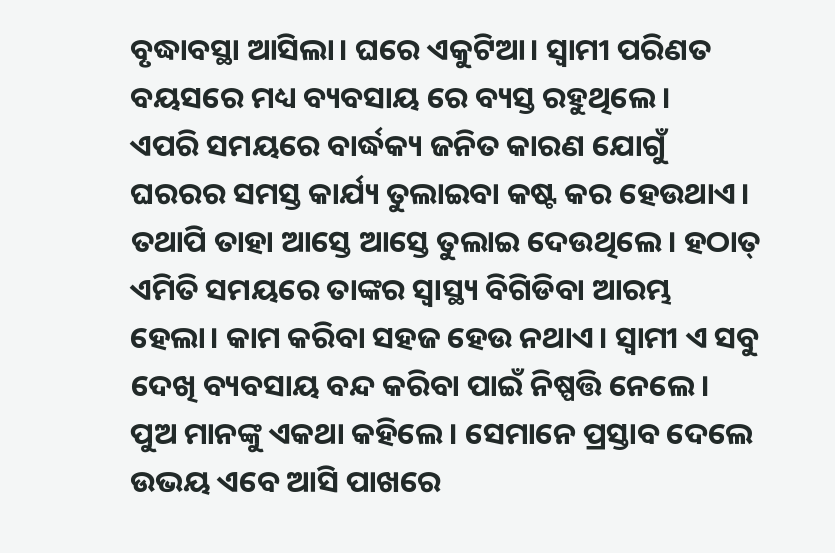ବୃଦ୍ଧାବସ୍ଥା ଆସିଲା। ଘରେ ଏକୁଟିଆ। ସ୍ୱାମୀ ପରିଣତ ବୟସରେ ମଧ୍ୟ ବ୍ୟବସାୟ ରେ ବ୍ୟସ୍ତ ରହୁଥିଲେ।
ଏପରି ସମୟରେ ବାର୍ଦ୍ଧକ୍ୟ ଜନିତ କାରଣ ଯୋଗୁଁ ଘରରର ସମସ୍ତ କାର୍ଯ୍ୟ ତୁଲାଇବା କଷ୍ଟ କର ହେଉଥାଏ। ତଥାପି ତାହା ଆସ୍ତେ ଆସ୍ତେ ତୁଲାଇ ଦେଉଥିଲେ। ହଠାତ୍ ଏମିତି ସମୟରେ ତାଙ୍କର ସ୍ୱାସ୍ଥ୍ୟ ବିଗିଡିବା ଆରମ୍ଭ ହେଲା। କାମ କରିବା ସହଜ ହେଉ ନଥାଏ। ସ୍ୱାମୀ ଏ ସବୁ ଦେଖି ବ୍ୟବସାୟ ବନ୍ଦ କରିବା ପାଇଁ ନିଷ୍ପତ୍ତି ନେଲେ।
ପୁଅ ମାନଙ୍କୁ ଏକଥା କହିଲେ। ସେମାନେ ପ୍ରସ୍ତାବ ଦେଲେ ଉଭୟ ଏବେ ଆସି ପାଖରେ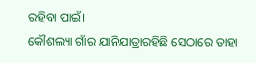ରହିବା ପାଇଁ।
କୌଶଲ୍ୟା ଗାଁର ଯାନିଯାତ୍ରାରହିଛି ସେଠାରେ ତାହା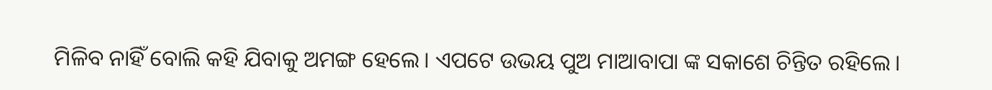ମିଳିବ ନାହିଁ ବୋଲି କହି ଯିବାକୁ ଅମଙ୍ଗ ହେଲେ। ଏପଟେ ଉଭୟ ପୁଅ ମାଆବାପା ଙ୍କ ସକାଶେ ଚିନ୍ତିତ ରହିଲେ।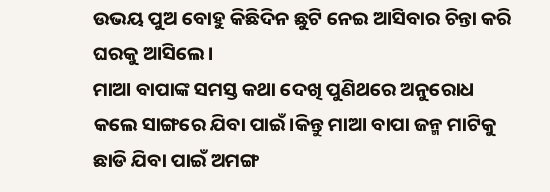ଉଭୟ ପୁଅ ବୋହୁ କିଛିଦିନ ଛୁଟି ନେଇ ଆସିବାର ଚିନ୍ତା କରି ଘରକୁ ଆସିଲେ।
ମାଆ ବାପାଙ୍କ ସମସ୍ତ କଥା ଦେଖି ପୁଣିଥରେ ଅନୁରୋଧ କଲେ ସାଙ୍ଗରେ ଯିବା ପାଇଁ।କିନ୍ତୁ ମାଆ ବାପା ଜନ୍ମ ମାଟିକୁ ଛାଡି ଯିବା ପାଇଁ ଅମଙ୍ଗ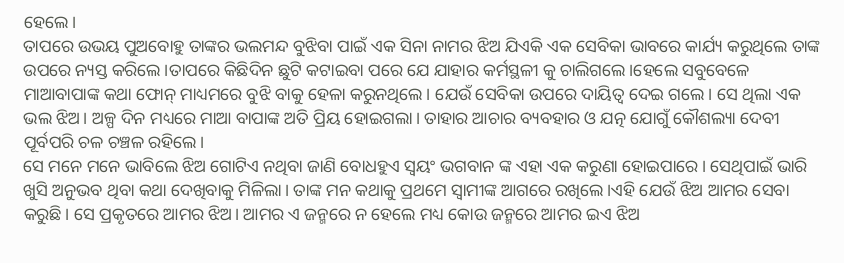ହେଲେ।
ତାପରେ ଉଭୟ ପୁଅବୋହୁ ତାଙ୍କର ଭଲମନ୍ଦ ବୁଝିବା ପାଇଁ ଏକ ସିନା ନାମର ଝିଅ ଯିଏକି ଏକ ସେବିକା ଭାବରେ କାର୍ଯ୍ୟ କରୁଥିଲେ ତାଙ୍କ ଉପରେ ନ୍ୟସ୍ତ କରିଲେ।ତାପରେ କିଛିଦିନ ଛୁଟି କଟାଇବା ପରେ ଯେ ଯାହାର କର୍ମସ୍ଥଳୀ କୁ ଚାଲିଗଲେ।ହେଲେ ସବୁବେଳେ ମାଆବାପାଙ୍କ କଥା ଫୋନ୍ ମାଧ୍ୟମରେ ବୁଝି ବାକୁ ହେଳା କରୁନଥିଲେ। ଯେଉଁ ସେବିକା ଉପରେ ଦାୟିତ୍ୱ ଦେଇ ଗଲେ। ସେ ଥିଲା ଏକ ଭଲ ଝିଅ। ଅଳ୍ପ ଦିନ ମଧ୍ୟରେ ମାଆ ବାପାଙ୍କ ଅତି ପ୍ରିୟ ହୋଇଗଲା। ତାହାର ଆଚାର ବ୍ୟବହାର ଓ ଯତ୍ନ ଯୋଗୁଁ କୌଶଲ୍ୟା ଦେବୀ ପୂର୍ବପରି ଚଳ ଚଞ୍ଚଳ ରହିଲେ।
ସେ ମନେ ମନେ ଭାବିଲେ ଝିଅ ଗୋଟିଏ ନଥିବା ଜାଣି ବୋଧହୁଏ ସ୍ୱୟଂ ଭଗବାନ ଙ୍କ ଏହା ଏକ କରୁଣା ହୋଇପାରେ। ସେଥିପାଇଁ ଭାରି ଖୁସି ଅନୁଭବ ଥିବା କଥା ଦେଖିବାକୁ ମିଳିଲା। ତାଙ୍କ ମନ କଥାକୁ ପ୍ରଥମେ ସ୍ୱାମୀଙ୍କ ଆଗରେ ରଖିଲେ।ଏହି ଯେଉଁ ଝିଅ ଆମର ସେବା କରୁଛି। ସେ ପ୍ରକୃତରେ ଆମର ଝିଅ। ଆମର ଏ ଜନ୍ମରେ ନ ହେଲେ ମଧ୍ୟ କୋଉ ଜନ୍ମରେ ଆମର ଇଏ ଝିଅ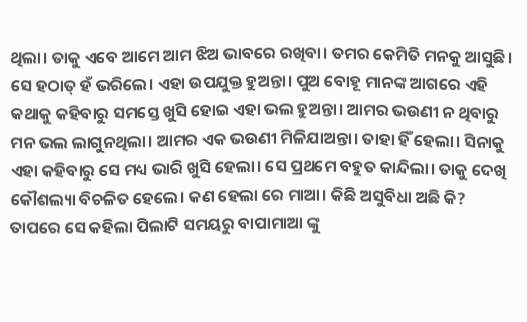ଥିଲା। ତାକୁ ଏବେ ଆମେ ଆମ ଝିଅ ଭାବରେ ରଖିବା। ତମର କେମିତି ମନକୁ ଆସୁଛି। ସେ ହଠାତ୍ ହଁ ଭରିଲେ। ଏହା ଉପଯୁକ୍ତ ହୁଅନ୍ତା। ପୁଅ ବୋହୂ ମାନଙ୍କ ଆଗରେ ଏହି କଥାକୁ କହିବାରୁ ସମସ୍ତେ ଖୁସି ହୋଇ ଏହା ଭଲ ହୁଅନ୍ତା। ଆମର ଭଉଣୀ ନ ଥିବାରୁ ମନ ଭଲ ଲାଗୁନଥିଲା। ଆମର ଏକ ଭଉଣୀ ମିଳିଯାଅନ୍ତା। ତାହା ହିଁ ହେଲା। ସିନାକୁ ଏହା କହିବାରୁ ସେ ମଧ୍ୟ ଭାରି ଖୁସି ହେଲା। ସେ ପ୍ରଥମେ ବହୁତ କାନ୍ଦିଲା। ତାକୁ ଦେଖି କୌଶଲ୍ୟା ବିଚଳିତ ହେଲେ। କଣ ହେଲା ରେ ମାଆ। କିଛି ଅସୁବିଧା ଅଛି କି?
ତାପରେ ସେ କହିଲା ପିଲାଟି ସମୟରୁ ବାପାମାଆ ଙ୍କୁ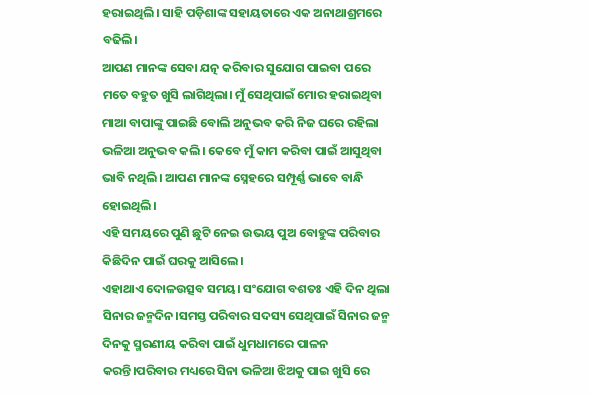ହରାଇଥିଲି। ସାହି ପଡ଼ିଶାଙ୍କ ସହାୟତାରେ ଏକ ଅନାଥାଶ୍ରମରେ ବଢିଲି।
ଆପଣ ମାନଙ୍କ ସେବା ଯତ୍ନ କରିବାର ସୁଯୋଗ ପାଇବା ପରେ ମତେ ବହୁତ ଖୁସି ଲାଗିଥିଲା। ମୁଁ ସେଥିପାଇଁ ମୋର ହରାଇଥିବା ମାଆ ବାପାଙ୍କୁ ପାଇଛି ବୋଲି ଅନୁଭବ କରି ନିଜ ଘରେ ରହିଲା ଭଳିଆ ଅନୁଭବ କଲି। କେବେ ମୁଁ କାମ କରିବା ପାଇଁ ଆସୁଥିବା ଭାବି ନଥିଲି। ଆପଣ ମାନଙ୍କ ସ୍ନେହରେ ସମ୍ପୂର୍ଣ୍ଣ ଭାବେ ବାନ୍ଧି ହୋଇଥିଲି।
ଏହି ସମୟରେ ପୁଣି ଛୁଟି ନେଇ ଉଭୟ ପୁଅ ବୋହୁଙ୍କ ପରିବାର କିଛିଦିନ ପାଇଁ ଘରକୁ ଆସିଲେ।
ଏହାଥାଏ ଦୋଳଉତ୍ସବ ସମୟ। ସଂଯୋଗ ବଶତଃ ଏହି ଦିନ ଥିଲା ସିନାର ଜନ୍ମଦିନ।ସମସ୍ତ ପରିବାର ସଦସ୍ୟ ସେଥିପାଇଁ ସିନାର ଜନ୍ମ ଦିନକୁ ସ୍ମରଣୀୟ କରିବା ପାଇଁ ଧୁମଧାମରେ ପାଳନ କରନ୍ତି।ପରିବାର ମଧ୍ୟରେ ସିନା ଭଳିଆ ଝିଅକୁ ପାଇ ଖୁସି ରେ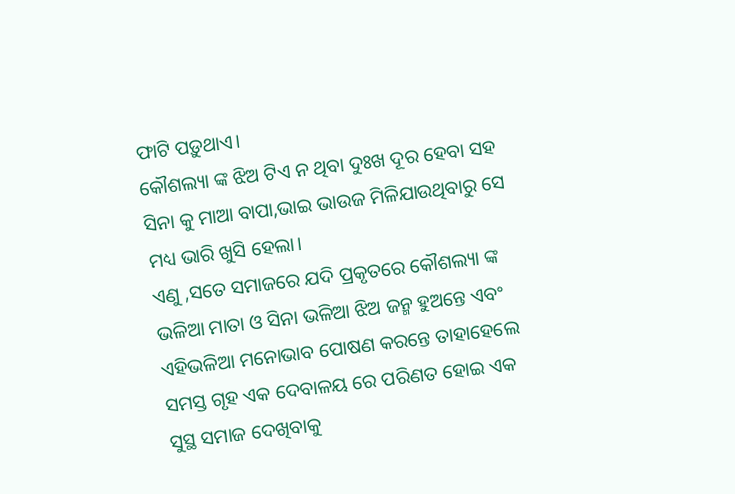ଫାଟି ପଡ଼ୁଥାଏ।
କୌଶଲ୍ୟା ଙ୍କ ଝିଅ ଟିଏ ନ ଥିବା ଦୁଃଖ ଦୂର ହେବା ସହ ସିନା କୁ ମାଆ ବାପା,ଭାଇ ଭାଉଜ ମିଳିଯାଉଥିବାରୁ ସେ ମଧ୍ୟ ଭାରି ଖୁସି ହେଲା।
ଏଣୁ ,ସତେ ସମାଜରେ ଯଦି ପ୍ରକୃତରେ କୌଶଲ୍ୟା ଙ୍କ ଭଳିଆ ମାତା ଓ ସିନା ଭଳିଆ ଝିଅ ଜନ୍ମ ହୁଅନ୍ତେ ଏବଂ ଏହିଭଳିଆ ମନୋଭାବ ପୋଷଣ କରନ୍ତେ ତାହାହେଲେ ସମସ୍ତ ଗୃହ ଏକ ଦେବାଳୟ ରେ ପରିଣତ ହୋଇ ଏକ ସୁସ୍ଥ ସମାଜ ଦେଖିବାକୁ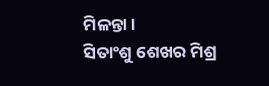ମିଳନ୍ତା।
ସିତାଂଶୁ ଶେଖର ମିଶ୍ର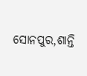ସୋନପୁର,ଶାନ୍ତି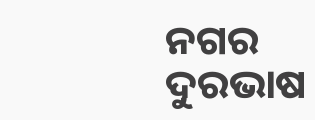ନଗର
ଦୁରଭାଷ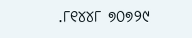.୮୧୪୪୮ ୭୦୭୨୯